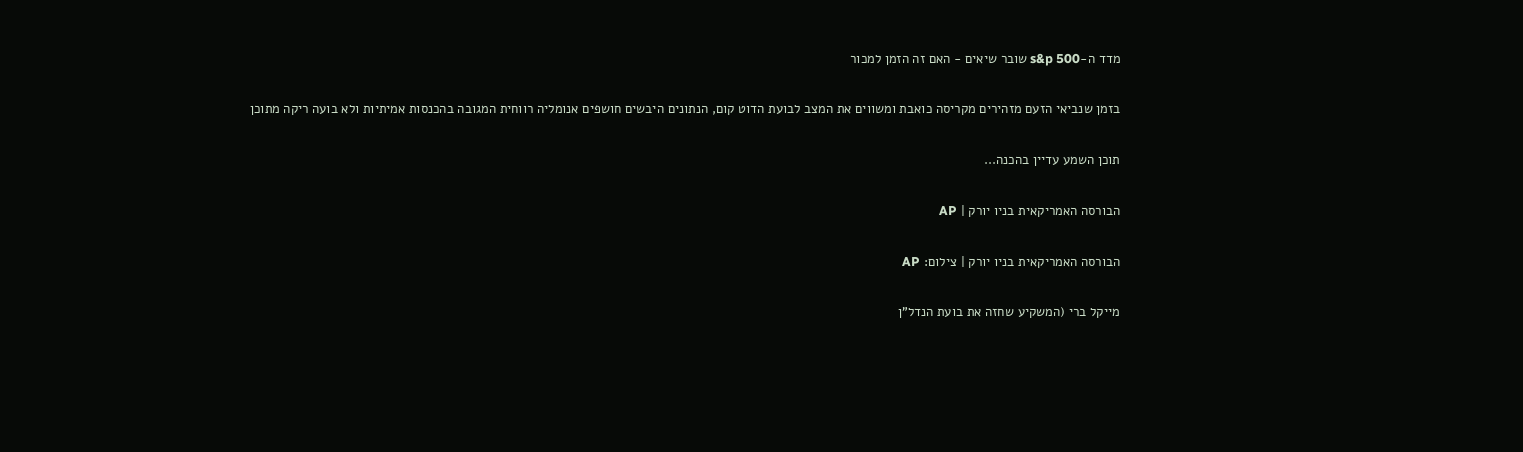מדד ה-s&p 500 שובר שיאים - האם זה הזמן למכור

בזמן שנביאי הזעם מזהירים מקריסה כואבת ומשווים את המצב לבועת הדוט קום, הנתונים היבשים חושפים אנומליה רווחית המגובה בהכנסות אמיתיות ולא בועה ריקה מתוכן

תוכן השמע עדיין בהכנה...

הבורסה האמריקאית בניו יורק | AP

הבורסה האמריקאית בניו יורק | צילום: AP

מייקל ברי (המשקיע שחזה את בועת הנדל"ן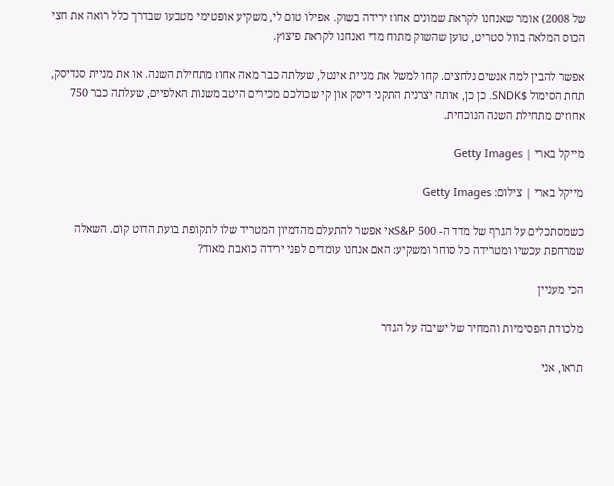של 2008) אומר שאנחנו לקראת שמונים אחוז ירידה בשוק. אפילו טום לי, משקיע אופטימי מטבעו שבדרך כלל רואה את חצי הכוס המלאה בוול סטריט, טוען שהשוק מתוח מדי ואנחנו לקראת פיצוץ.

אפשר להבין למה אנשים נלחצים. קחו למשל את מניית אינטל, שעלתה כבר מאה אחוז מתחילת השנה. או את מניית סנדיסק, תחת הסימול $SNDK. כן כן, אותה יצרנית התקני דיסק און קי שכולכם מכירים היטב משנות האלפיים, שעלתה כבר 750 אחוזים מתחילת השנה הנוכחית.

מייקל בארי | Getty Images

מייקל בארי | צילום: Getty Images

כשמסתכלים על הגרף של מדד ה- S&P 500אי אפשר להתעלם מהדמיון המטריד שלו לתקופת בועת הדוט קום. השאלה שמרחפת עכשיו ומטרידה כל סוחר ומשקיע: האם אנחנו עומדים לפני ירידה כואבת מאוד?

הכי מעניין

מלכודת הפסימיות והמחיר של ישיבה על הגדר

תראו, אני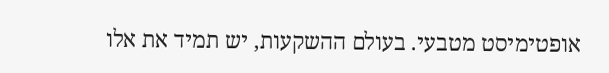אופטימיסט מטבעי. בעולם ההשקעות, יש תמיד את אלו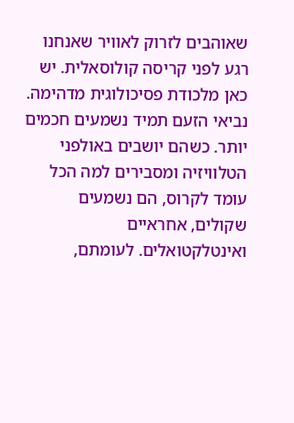שאוהבים לזרוק לאוויר שאנחנו רגע לפני קריסה קולוסאלית. יש כאן מלכודת פסיכולוגית מדהימה. נביאי הזעם תמיד נשמעים חכמים יותר. כשהם יושבים באולפני הטלוויזיה ומסבירים למה הכל עומד לקרוס, הם נשמעים שקולים, אחראיים ואינטלקטואלים. לעומתם,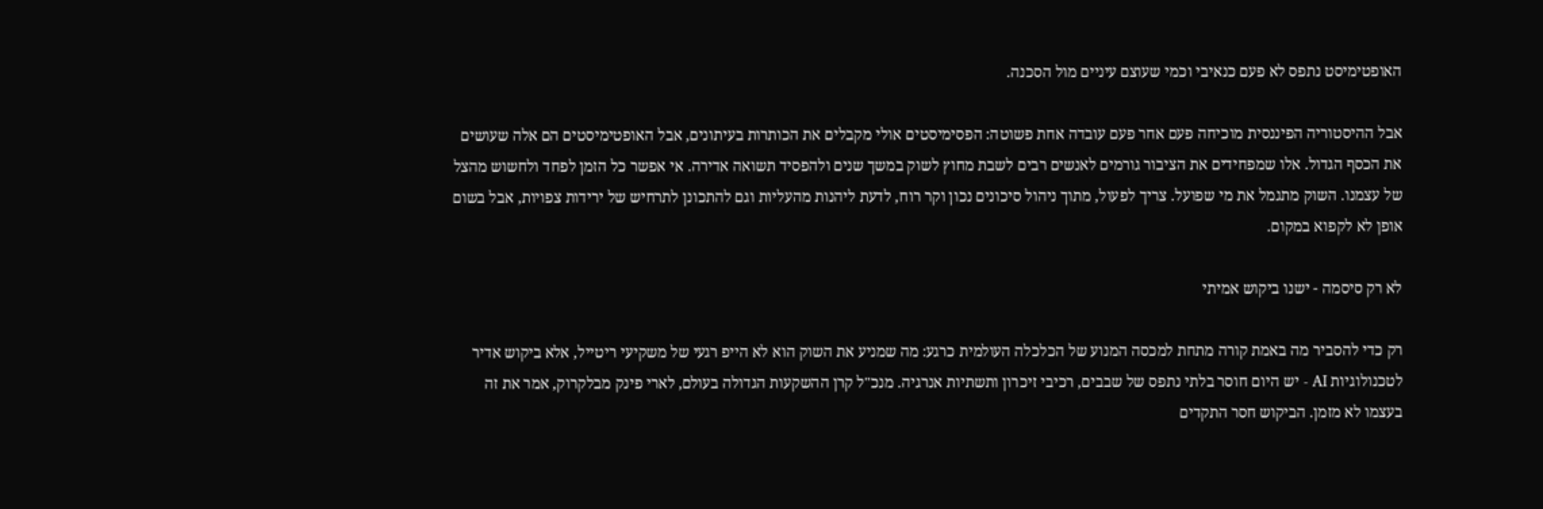האופטימיסט נתפס לא פעם כנאיבי וכמי שעוצם עיניים מול הסכנה.

אבל ההיסטוריה הפיננסית מוכיחה פעם אחר פעם עובדה אחת פשוטה: הפסימיסטים אולי מקבלים את הכותרות בעיתונים, אבל האופטימיסטים הם אלה שעושים את הכסף הגדול. אלו שמפחידים את הציבור גורמים לאנשים רבים לשבת מחוץ לשוק במשך שנים ולהפסיד תשואה אדירה. אי אפשר כל הזמן לפחד ולחשוש מהצל של עצמנו. השוק מתגמל את מי שפועל. צריך לפעול, מתוך ניהול סיכונים נכון וקר רוח, לדעת ליהנות מהעליות וגם להתכונן לתרחיש של ירידות צפויות, אבל בשום אופן לא לקפוא במקום.

לא רק סיסמה - ישנו ביקוש אמיתי

רק כדי להסביר מה באמת קורה מתחת למכסה המנוע של הכלכלה העולמית כרגע: מה שמניע את השוק הוא לא הייפ רגעי של משקיעי ריטייל, אלא ביקוש אדיר לטכנולוגיות AI - יש היום חוסר בלתי נתפס של שבבים, רכיבי זיכרון ותשתיות אנרגיה. מנכ"ל קרן ההשקעות הגדולה בעולם, לארי פינק מבלקרוק, אמר את זה בעצמו לא מזמן. הביקוש חסר התקדים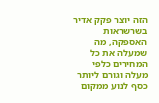הזה יוצר פקק אדיר בשרשראות האספקה, מה שמעלה את כל המחירים כלפי מעלה וגורם ליותר כסף לנוע ממקום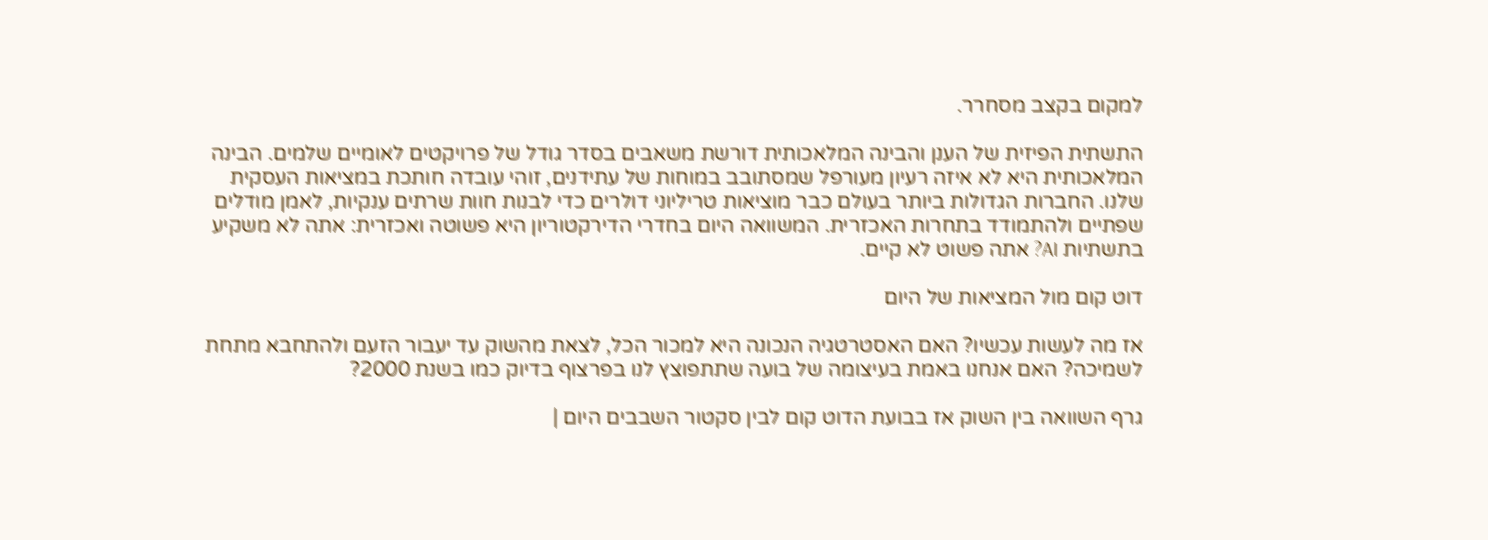למקום בקצב מסחרר.

התשתית הפיזית של הענן והבינה המלאכותית דורשת משאבים בסדר גודל של פרויקטים לאומיים שלמים. הבינה המלאכותית היא לא איזה רעיון מעורפל שמסתובב במוחות של עתידנים, זוהי עובדה חותכת במציאות העסקית שלנו. החברות הגדולות ביותר בעולם כבר מוציאות טריליוני דולרים כדי לבנות חוות שרתים ענקיות, לאמן מודלים שפתיים ולהתמודד בתחרות האכזרית. המשוואה היום בחדרי הדירקטוריון היא פשוטה ואכזרית: אתה לא משקיע בתשתיות AI? אתה פשוט לא קיים.

דוט קום מול המציאות של היום

אז מה לעשות עכשיו? האם האסטרטגיה הנכונה היא למכור הכל, לצאת מהשוק עד יעבור הזעם ולהתחבא מתחת לשמיכה? האם אנחנו באמת בעיצומה של בועה שתתפוצץ לנו בפרצוף בדיוק כמו בשנת 2000?

גרף השוואה בין השוק אז בבועת הדוט קום לבין סקטור השבבים היום |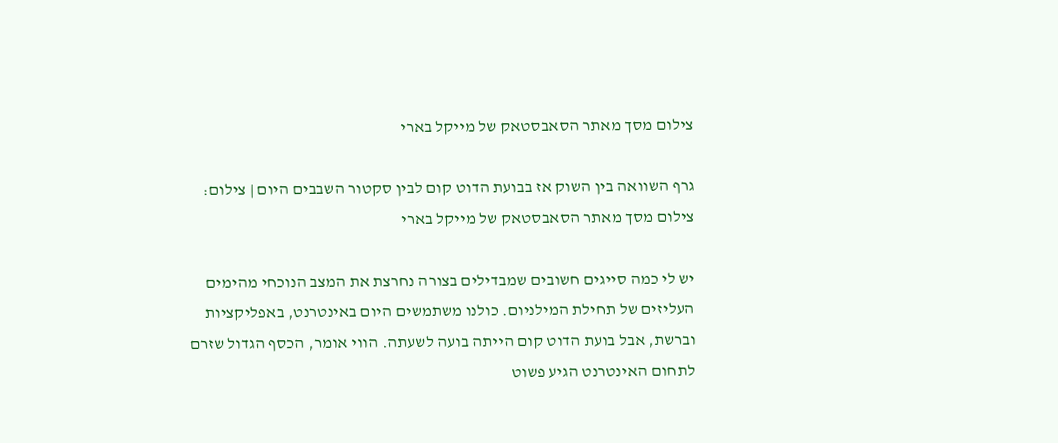צילום מסך מאתר הסאבסטאק של מייקל בארי

גרף השוואה בין השוק אז בבועת הדוט קום לבין סקטור השבבים היום | צילום: צילום מסך מאתר הסאבסטאק של מייקל בארי

יש לי כמה סייגים חשובים שמבדילים בצורה נחרצת את המצב הנוכחי מהימים העליזים של תחילת המילניום. כולנו משתמשים היום באינטרנט, באפליקציות וברשת, אבל בועת הדוט קום הייתה בועה לשעתה. הווי אומר, הכסף הגדול שזרם לתחום האינטרנט הגיע פשוט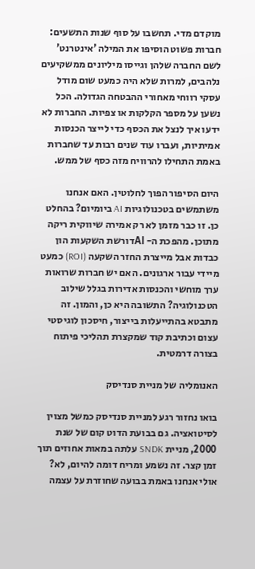מוקדם מדי. תחשבו על סוף שנות התשעים: חברות פשוט הוסיפו את המילה 'אינטרנט' לשם החברה שלהן וגייסו מיליונים ממשקיעים נלהבים, למרות שלא היה כמעט שום מודל עסקי רווחי מאחורי ההבטחה הגדולה. הכל נשען על מספר הקלקות או צפיות. החברות לא ידעו איך לנצל את הכסף כדי לייצר הכנסות אמיתיות, ועברו עוד שנים רבות עד שחברות באמת התחילו להרוויח מזה כסף של ממש.

היום הסיפור הפוך לחלוטין. האם אנחנו משתמשים בטכנולוגיות AI ביומיום? בהחלט כן. זו כבר מזמן לא רק אמירה שיווקית ריקה מתוכן. מהפכת ה- AIדורשת השקעות הון כבדות אבל מייצרת החזר השקעה (ROI) כמעט מיידי עבור ארגונים. האם יש חברות שרואות ערך מוחשי והכנסות אדירות בגלל שילוב הטכנולוגיה? התשובה היא כן, והמון. זה מתבטא בהתייעלות בייצור, חיסכון לוגיסטי עצום וכתיבת קוד שמקצרת תהליכי פיתוח בצורה דרמטית.

האנומליה של מניית סנדיסק

בואו נחזור רגע למניית סנדיסק כמשל מצוין לסיטואציה. גם בבועת הדוט קום של שנת 2000, מניית SNDK עלתה במאות אחוזים תוך זמן קצר. זה נשמע ומריח דומה להיום, לא? אולי אנחנו באמת בבועה שחוזרת על עצמה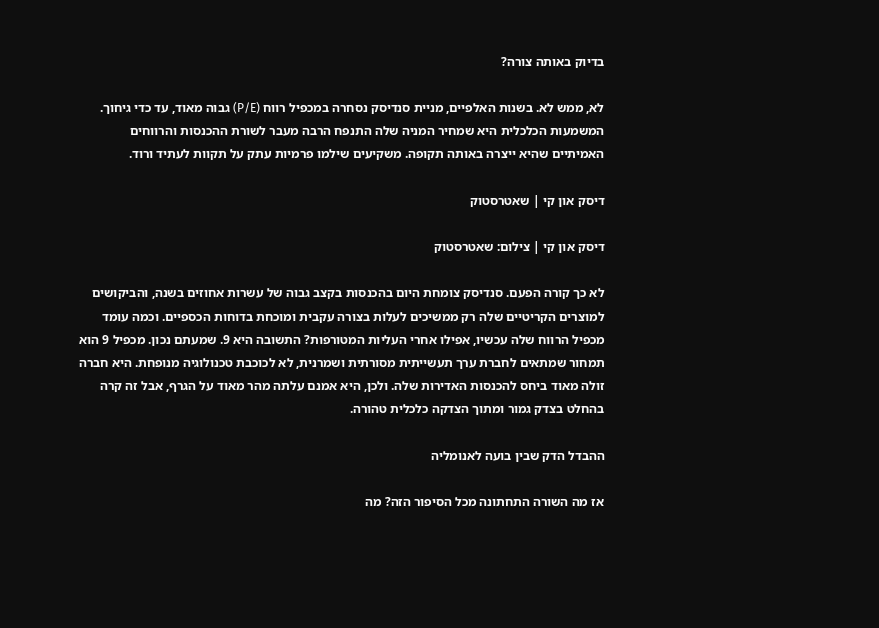בדיוק באותה צורה?

לא, ממש לא. בשנות האלפיים, מניית סנדיסק נסחרה במכפיל רווח (P/E) גבוה מאוד, עד כדי גיחוך. המשמעות הכלכלית היא שמחיר המניה שלה התנפח הרבה מעבר לשורת ההכנסות והרווחים האמיתיים שהיא ייצרה באותה תקופה. משקיעים שילמו פרמיות עתק על תקוות לעתיד ורוד.

דיסק און קי | שאטרסטוק

דיסק און קי | צילום: שאטרסטוק

לא כך קורה הפעם. סנדיסק צומחת היום בהכנסות בקצב גבוה של עשרות אחוזים בשנה, והביקושים למוצרים הקריטיים שלה רק ממשיכים לעלות בצורה עקבית ומוכחת בדוחות הכספיים. וכמה עומד מכפיל הרווח שלה עכשיו, אפילו אחרי העליות המטורפות? התשובה היא 9. שמעתם נכון. מכפיל 9 הוא תמחור שמתאים לחברת ערך תעשייתית מסורתית ושמרנית, לא לכוכבת טכנולוגיה מנופחת. היא חברה זולה מאוד ביחס להכנסות האדירות שלה. ולכן, היא אמנם עלתה מהר מאוד על הגרף, אבל זה קרה בהחלט בצדק גמור ומתוך הצדקה כלכלית טהורה.

ההבדל הדק שבין בועה לאנומליה

אז מה השורה התחתונה מכל הסיפור הזה? מה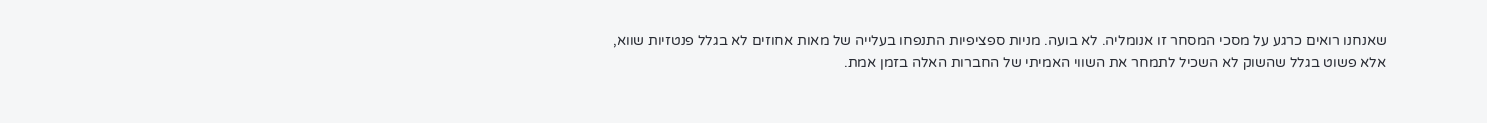שאנחנו רואים כרגע על מסכי המסחר זו אנומליה. לא בועה. מניות ספציפיות התנפחו בעלייה של מאות אחוזים לא בגלל פנטזיות שווא, אלא פשוט בגלל שהשוק לא השכיל לתמחר את השווי האמיתי של החברות האלה בזמן אמת.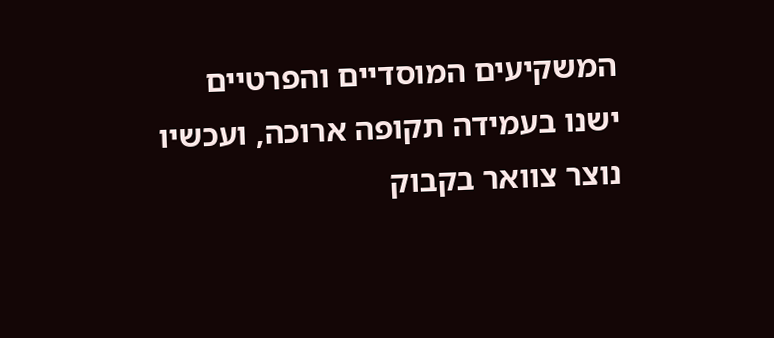המשקיעים המוסדיים והפרטיים ישנו בעמידה תקופה ארוכה, ועכשיו נוצר צוואר בקבוק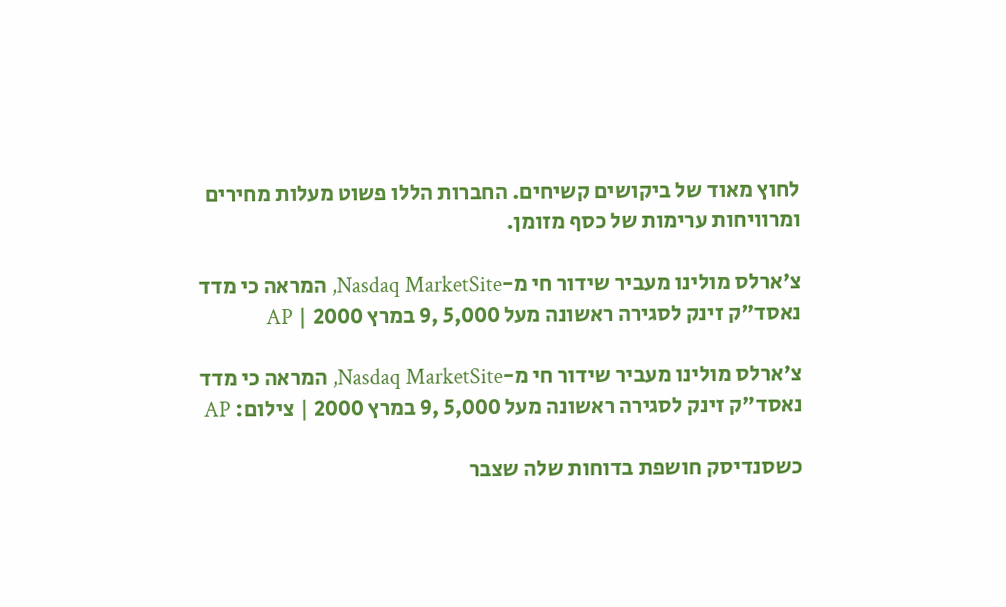לחוץ מאוד של ביקושים קשיחים. החברות הללו פשוט מעלות מחירים ומרוויחות ערימות של כסף מזומן.

צ'ארלס מולינו מעביר שידור חי מ-Nasdaq MarketSite, המראה כי מדד נאסד"ק זינק לסגירה ראשונה מעל 5,000 ,9 במרץ 2000 | AP

צ'ארלס מולינו מעביר שידור חי מ-Nasdaq MarketSite, המראה כי מדד נאסד"ק זינק לסגירה ראשונה מעל 5,000 ,9 במרץ 2000 | צילום: AP

כשסנדיסק חושפת בדוחות שלה שצבר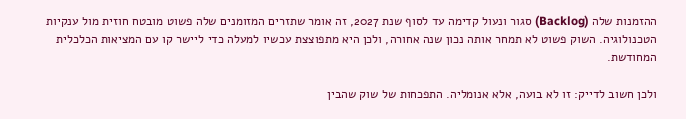ההזמנות שלה (Backlog) סגור ונעול קדימה עד לסוף שנת 2027, זה אומר שתזרים המזומנים שלה פשוט מובטח חוזית מול ענקיות הטכנולוגיה. השוק פשוט לא תמחר אותה נכון שנה אחורה, ולכן היא מתפוצצת עכשיו למעלה כדי ליישר קו עם המציאות הכלכלית המחודשת.

ולכן חשוב לדייק: זו לא בועה, אלא אנומליה. התפכחות של שוק שהבין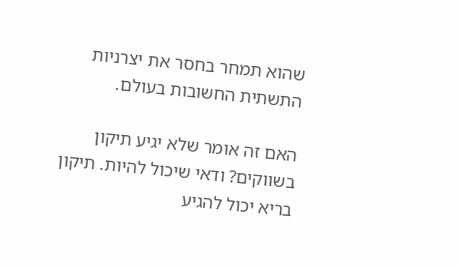שהוא תמחר בחסר את יצרניות התשתית החשובות בעולם.

האם זה אומר שלא יגיע תיקון בשווקים? ודאי שיכול להיות. תיקון בריא יכול להגיע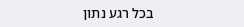בכל רגע נתון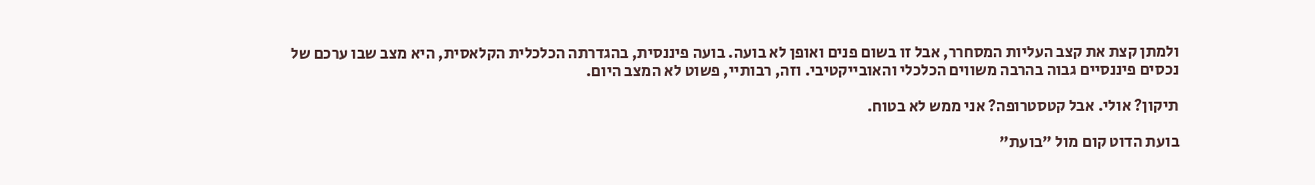ולמתן קצת את קצב העליות המסחרר, אבל זו בשום פנים ואופן לא בועה. בועה פיננסית, בהגדרתה הכלכלית הקלאסית, היא מצב שבו ערכם של נכסים פיננסיים גבוה בהרבה משווים הכלכלי והאובייקטיבי. וזה, רבותיי, פשוט לא המצב היום.

תיקון? אולי. אבל קטסטרופה? אני ממש לא בטוח.

בועת הדוט קום מול "בועת"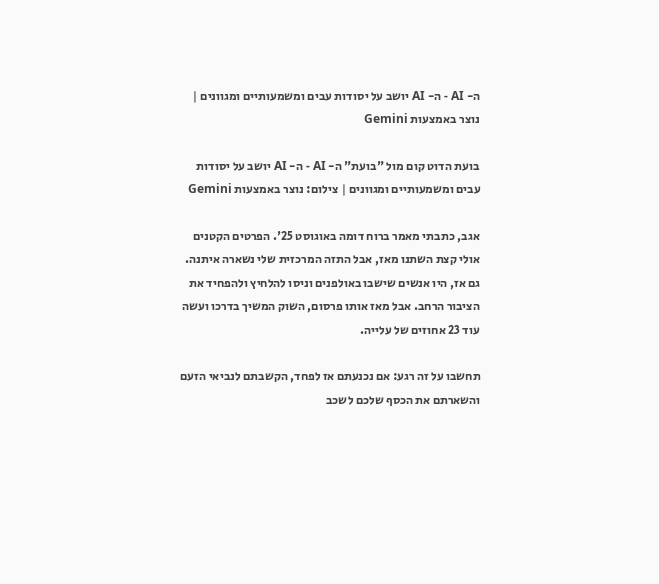ה- AI - ה- AI יושב על יסודות עבים ומשמעותיים ומגוונים | נוצר באמצעות Gemini

בועת הדוט קום מול "בועת" ה- AI - ה- AI יושב על יסודות עבים ומשמעותיים ומגוונים | צילום: נוצר באמצעות Gemini

אגב, כתבתי מאמר ברוח דומה באוגוסט 25'. הפרטים הקטנים אולי קצת השתנו מאז, אבל התזה המרכזית שלי נשארה איתנה. גם אז, היו אנשים שישבו באולפנים וניסו להלחיץ ולהפחיד את הציבור הרחב. אבל מאז אותו פרסום, השוק המשיך בדרכו ועשה עוד 23 אחוזים של עלייה.

תחשבו על זה רגע: אם נכנעתם אז לפחד, הקשבתם לנביאי הזעם והשארתם את הכסף שלכם לשכב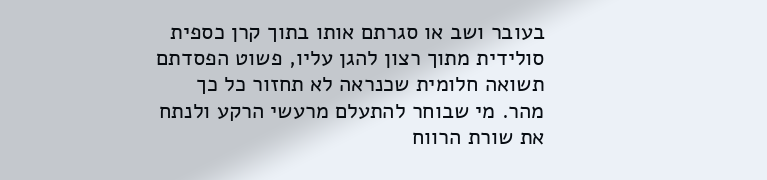בעובר ושב או סגרתם אותו בתוך קרן כספית סולידית מתוך רצון להגן עליו, פשוט הפסדתם תשואה חלומית שכנראה לא תחזור כל כך מהר. מי שבוחר להתעלם מרעשי הרקע ולנתח את שורת הרווח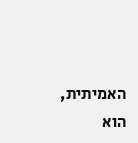האמיתית, הוא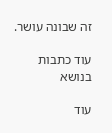זה שבונה עושר.

עוד כתבות בנושא

עוד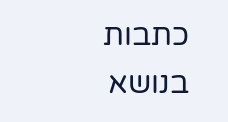כתבות בנושא